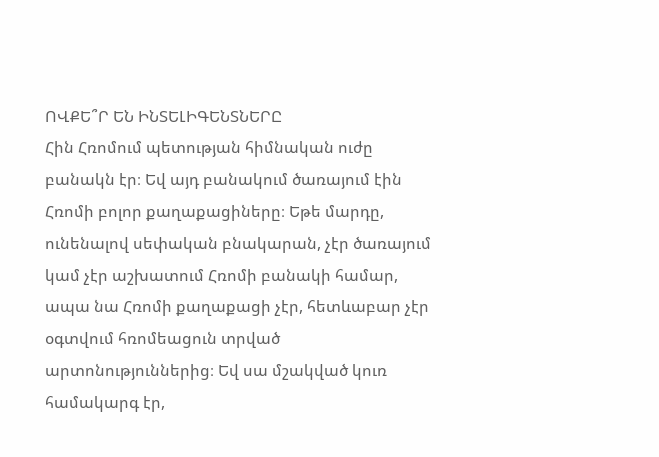ՈՎՔԵ՞Ր ԵՆ ԻՆՏԵԼԻԳԵՆՏՆԵՐԸ
Հին Հռոմում պետության հիմնական ուժը բանակն էր։ Եվ այդ բանակում ծառայում էին Հռոմի բոլոր քաղաքացիները։ Եթե մարդը, ունենալով սեփական բնակարան, չէր ծառայում կամ չէր աշխատում Հռոմի բանակի համար, ապա նա Հռոմի քաղաքացի չէր, հետևաբար չէր օգտվում հռոմեացուն տրված արտոնություններից։ Եվ սա մշակված կուռ համակարգ էր,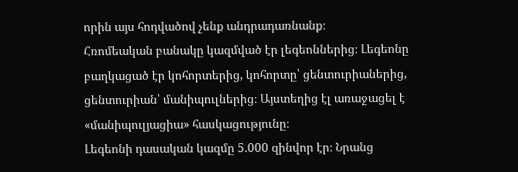որին այս հոդվածով չենք անդրադառնանք։
Հռոմեական բանակը կազմված էր լեգեոններից։ Լեգեոնը բաղկացած էր կոհորտերից, կոհորտը՝ ցենտուրիաներից, ցենտուրիան՝ մանիպուլներից։ Այստեղից էլ առաջացել է «մանիպուլյացիա» հասկացությունը։
Լեգեոնի դասական կազմը 5.000 զինվոր էր։ Նրանց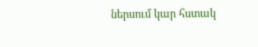ներսում կար հստակ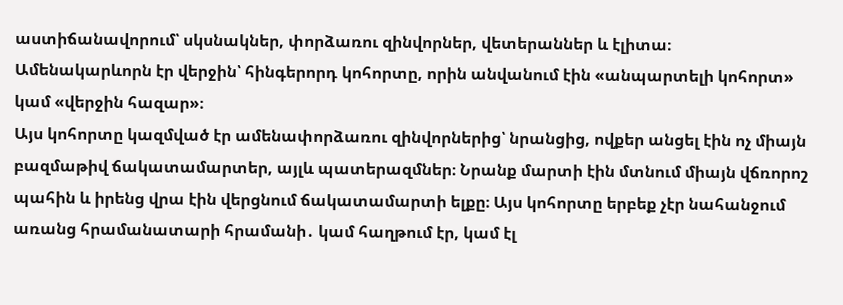աստիճանավորում՝ սկսնակներ, փորձառու զինվորներ, վետերաններ և էլիտա։ Ամենակարևորն էր վերջին՝ հինգերորդ կոհորտը, որին անվանում էին «անպարտելի կոհորտ» կամ «վերջին հազար»։
Այս կոհորտը կազմված էր ամենափորձառու զինվորներից՝ նրանցից, ովքեր անցել էին ոչ միայն բազմաթիվ ճակատամարտեր, այլև պատերազմներ։ Նրանք մարտի էին մտնում միայն վճռորոշ պահին և իրենց վրա էին վերցնում ճակատամարտի ելքը։ Այս կոհորտը երբեք չէր նահանջում առանց հրամանատարի հրամանի․ կամ հաղթում էր, կամ էլ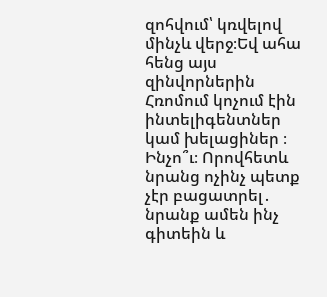զոհվում՝ կռվելով մինչև վերջ։Եվ ահա հենց այս զինվորներին Հռոմում կոչում էին ինտելիգենտներ կամ խելացիներ ։
Ինչո՞ւ։ Որովհետև նրանց ոչինչ պետք չէր բացատրել․ նրանք ամեն ինչ գիտեին և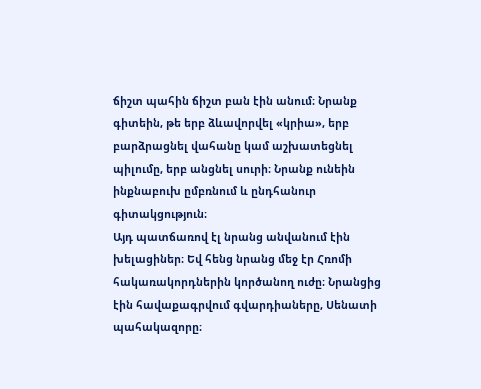ճիշտ պահին ճիշտ բան էին անում։ Նրանք գիտեին, թե երբ ձևավորվել «կրիա», երբ բարձրացնել վահանը կամ աշխատեցնել պիլումը, երբ անցնել սուրի։ Նրանք ունեին ինքնաբուխ ըմբռնում և ընդհանուր գիտակցություն։
Այդ պատճառով էլ նրանց անվանում էին խելացիներ։ Եվ հենց նրանց մեջ էր Հռոմի հակառակորդներին կործանող ուժը։ Նրանցից էին հավաքագրվում գվարդիաները, Սենատի պահակազորը։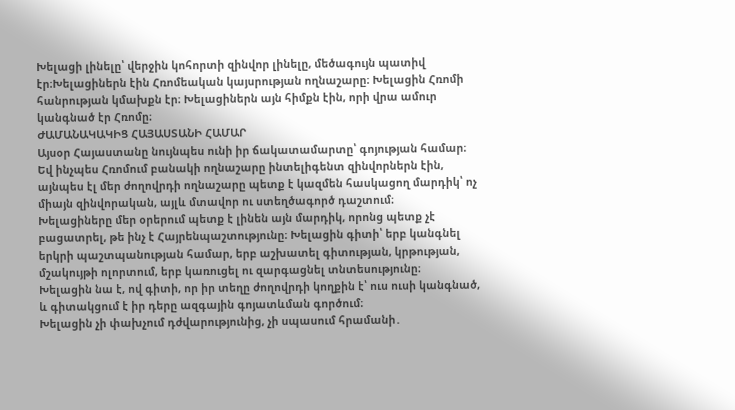Խելացի լինելը՝ վերջին կոհորտի զինվոր լինելը, մեծագույն պատիվ էր։Խելացիներն էին Հռոմեական կայսրության ողնաշարը։ Խելացին Հռոմի հանրության կմախքն էր։ Խելացիներն այն հիմքն էին, որի վրա ամուր կանգնած էր Հռոմը։
ԺԱՄԱՆԱԿԱԿԻՑ ՀԱՅԱՍՏԱՆԻ ՀԱՄԱՐ
Այսօր Հայաստանը նույնպես ունի իր ճակատամարտը՝ գոյության համար։ Եվ ինչպես Հռոմում բանակի ողնաշարը ինտելիգենտ զինվորներն էին, այնպես էլ մեր ժողովրդի ողնաշարը պետք է կազմեն հասկացող մարդիկ՝ ոչ միայն զինվորական, այլև մտավոր ու ստեղծագործ դաշտում։
Խելացիները մեր օրերում պետք է լինեն այն մարդիկ, որոնց պետք չէ բացատրել, թե ինչ է Հայրենպաշտությունը։ Խելացին գիտի՝ երբ կանգնել երկրի պաշտպանության համար, երբ աշխատել գիտության, կրթության, մշակույթի ոլորտում, երբ կառուցել ու զարգացնել տնտեսությունը։
Խելացին նա է, ով գիտի, որ իր տեղը ժողովրդի կողքին է՝ ուս ուսի կանգնած, և գիտակցում է իր դերը ազգային գոյատևման գործում։
Խելացին չի փախչում դժվարությունից, չի սպասում հրամանի․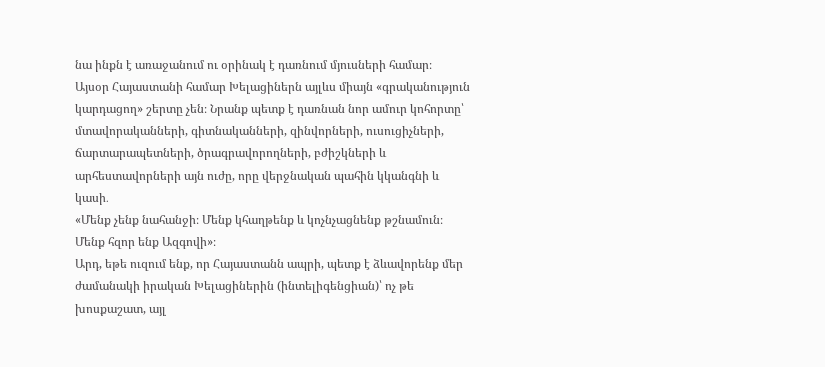նա ինքն է առաջանում ու օրինակ է դառնում մյուսների համար։
Այսօր Հայաստանի համար Խելացիներն այլևս միայն «գրականություն կարդացող» շերտը չեն։ Նրանք պետք է դառնան նոր ամուր կոհորտը՝ մտավորականների, գիտնականների, զինվորների, ուսուցիչների, ճարտարապետների, ծրագրավորողների, բժիշկների և արհեստավորների այն ուժը, որը վերջնական պահին կկանգնի և կասի․
«Մենք չենք նահանջի։ Մենք կհաղթենք և կոչնչացնենք թշնամուն։ Մենք հզոր ենք Ազգովի»։
Արդ, եթե ուզում ենք, որ Հայաստանն ապրի, պետք է ձևավորենք մեր ժամանակի իրական Խելացիներին (ինտելիգենցիան)՝ ոչ թե խոսքաշատ, այլ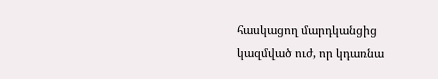հասկացող մարդկանցից կազմված ուժ, որ կդառնա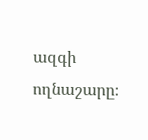ազգի ողնաշարը։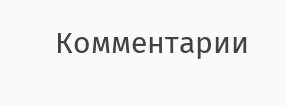Комментарии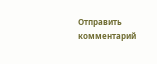Отправить комментарий